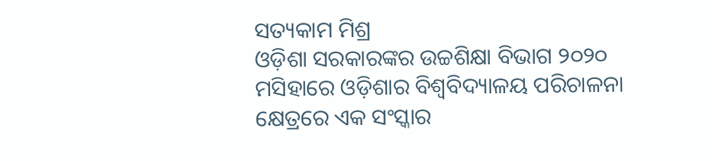ସତ୍ୟକାମ ମିଶ୍ର
ଓଡ଼ିଶା ସରକାରଙ୍କର ଉଚ୍ଚଶିକ୍ଷା ବିଭାଗ ୨୦୨୦ ମସିହାରେ ଓଡ଼ିଶାର ବିଶ୍ୱବିଦ୍ୟାଳୟ ପରିଚାଳନା କ୍ଷେତ୍ରରେ ଏକ ସଂସ୍କାର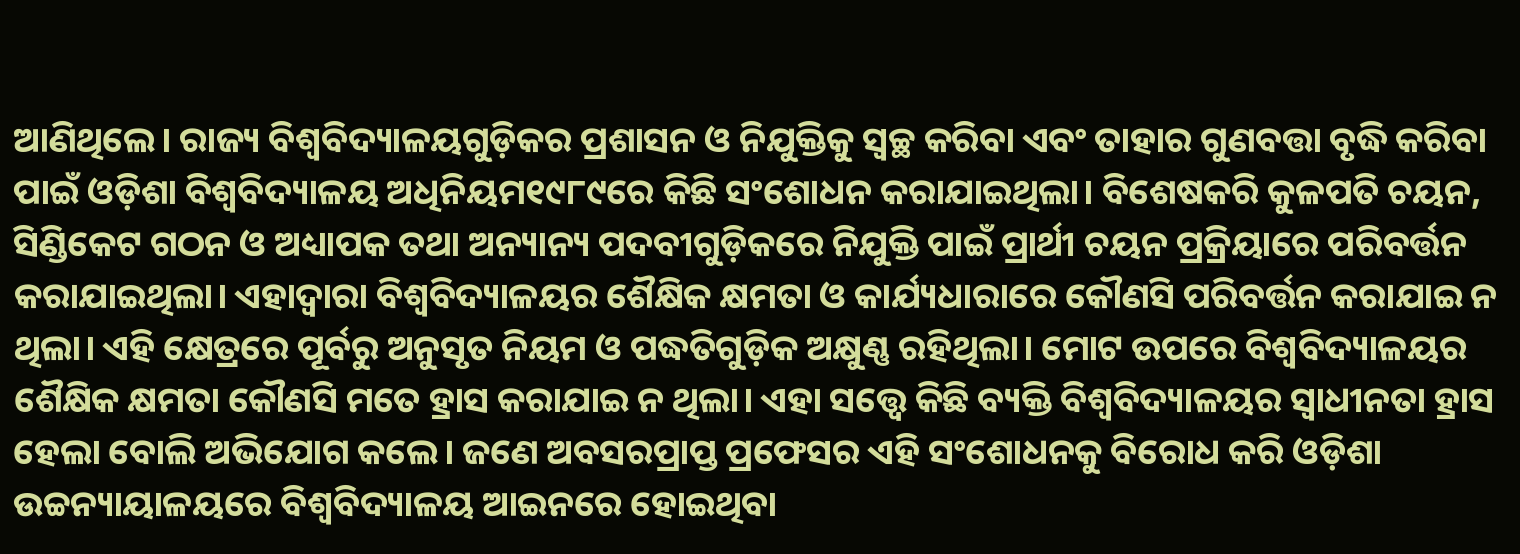ଆଣିଥିଲେ। ରାଜ୍ୟ ବିଶ୍ୱବିଦ୍ୟାଳୟଗୁଡ଼ିକର ପ୍ରଶାସନ ଓ ନିଯୁକ୍ତିକୁ ସ୍ବଚ୍ଛ କରିବା ଏବଂ ତାହାର ଗୁଣବତ୍ତା ବୃଦ୍ଧି କରିବା ପାଇଁ ଓଡ଼ିଶା ବିଶ୍ୱବିଦ୍ୟାଳୟ ଅଧିନିୟମ୧୯୮୯ରେ କିଛି ସଂଶୋଧନ କରାଯାଇଥିଲା। ବିଶେଷକରି କୁଳପତି ଚୟନ, ସିଣ୍ଡିକେଟ ଗଠନ ଓ ଅଧ୍ୟାପକ ତଥା ଅନ୍ୟାନ୍ୟ ପଦବୀଗୁଡ଼ିକରେ ନିଯୁକ୍ତି ପାଇଁ ପ୍ରାର୍ଥୀ ଚୟନ ପ୍ରକ୍ରିୟାରେ ପରିବର୍ତ୍ତନ କରାଯାଇଥିଲା। ଏହାଦ୍ୱାରା ବିଶ୍ୱବିଦ୍ୟାଳୟର ଶୈକ୍ଷିକ କ୍ଷମତା ଓ କାର୍ଯ୍ୟଧାରାରେ କୌଣସି ପରିବର୍ତ୍ତନ କରାଯାଇ ନ ଥିଲା। ଏହି କ୍ଷେତ୍ରରେ ପୂର୍ବରୁ ଅନୁସୃତ ନିୟମ ଓ ପଦ୍ଧତିଗୁଡ଼ିକ ଅକ୍ଷୁଣ୍ଣ ରହିଥିଲା। ମୋଟ ଉପରେ ବିଶ୍ୱବିଦ୍ୟାଳୟର ଶୈକ୍ଷିକ କ୍ଷମତା କୌଣସି ମତେ ହ୍ରାସ କରାଯାଇ ନ ଥିଲା। ଏହା ସତ୍ତ୍ୱେ କିଛି ବ୍ୟକ୍ତି ବିଶ୍ୱବିଦ୍ୟାଳୟର ସ୍ବାଧୀନତା ହ୍ରାସ ହେଲା ବୋଲି ଅଭିଯୋଗ କଲେ। ଜଣେ ଅବସରପ୍ରାପ୍ତ ପ୍ରଫେସର ଏହି ସଂଶୋଧନକୁ ବିରୋଧ କରି ଓଡ଼ିଶା ଉଚ୍ଚନ୍ୟାୟାଳୟରେ ବିଶ୍ୱବିଦ୍ୟାଳୟ ଆଇନରେ ହୋଇଥିବା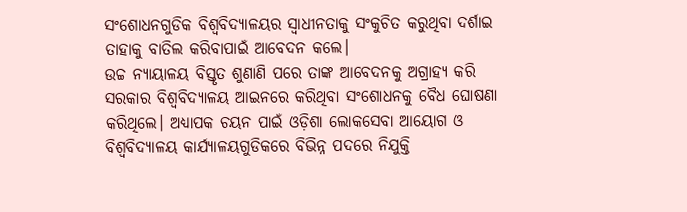ସଂଶୋଧନଗୁଡିକ ବିଶ୍ୱବିଦ୍ୟାଳୟର ସ୍ବାଧୀନତାକୁ ସଂକୁଚିତ କରୁଥିବା ଦର୍ଶାଇ ତାହାକୁ ବାତିଲ କରିବାପାଇଁ ଆବେଦନ କଲେ।
ଉଚ୍ଚ ନ୍ୟାୟାଳୟ ବିସ୍ତୃତ ଶୁଣାଣି ପରେ ତାଙ୍କ ଆବେଦନକୁ ଅଗ୍ରାହ୍ୟ କରି ସରକାର ବିଶ୍ୱବିଦ୍ୟାଳୟ ଆଇନରେ କରିଥିବା ସଂଶୋଧନକୁ ବୈଧ ଘୋଷଣା କରିଥିଲେ। ଅଧ୍ୟାପକ ଚୟନ ପାଇଁ ଓଡ଼ିଶା ଲୋକସେବା ଆୟୋଗ ଓ ବିଶ୍ୱବିଦ୍ୟାଳୟ କାର୍ଯ୍ୟାଳୟଗୁଡିକରେ ବିଭିନ୍ନ ପଦରେ ନିଯୁକ୍ତି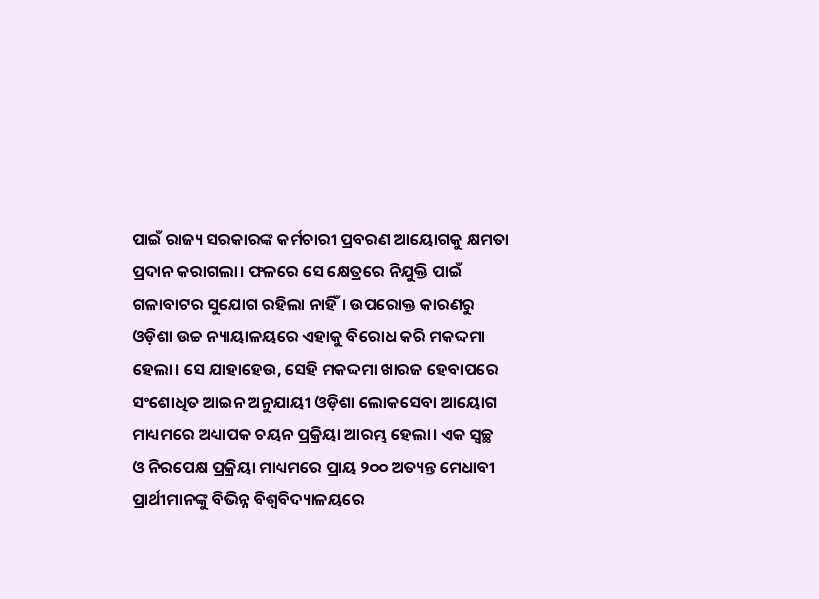ପାଇଁ ରାଜ୍ୟ ସରକାରଙ୍କ କର୍ମଚାରୀ ପ୍ରବରଣ ଆୟୋଗକୁ କ୍ଷମତା ପ୍ରଦାନ କରାଗଲା। ଫଳରେ ସେ କ୍ଷେତ୍ରରେ ନିଯୁକ୍ତି ପାଇଁ ଗଳାବାଟର ସୁଯୋଗ ରହିଲା ନାହିଁ। ଉପରୋକ୍ତ କାରଣରୁ ଓଡ଼ିଶା ଉଚ୍ଚ ନ୍ୟାୟାଳୟରେ ଏହାକୁ ବିରୋଧ କରି ମକଦ୍ଦମା ହେଲା। ସେ ଯାହାହେଉ, ସେହି ମକଦ୍ଦମା ଖାରଜ ହେବାପରେ ସଂଶୋଧିତ ଆଇନ ଅନୁଯାୟୀ ଓଡ଼ିଶା ଲୋକସେବା ଆୟୋଗ ମାଧ୍ୟମରେ ଅଧ୍ୟାପକ ଚୟନ ପ୍ରକ୍ରିୟା ଆରମ୍ଭ ହେଲା। ଏକ ସ୍ବଚ୍ଛ ଓ ନିରପେକ୍ଷ ପ୍ରକ୍ରିୟା ମାଧ୍ୟମରେ ପ୍ରାୟ ୨୦୦ ଅତ୍ୟନ୍ତ ମେଧାବୀ ପ୍ରାର୍ଥୀମାନଙ୍କୁ ବିଭିନ୍ନ ବିଶ୍ୱବିଦ୍ୟାଳୟରେ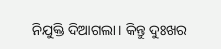ନିଯୁକ୍ତି ଦିଆଗଲା। କିନ୍ତୁ ଦୁଃଖର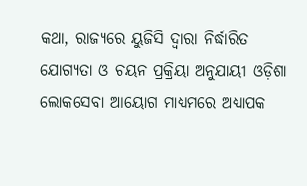କଥା, ରାଜ୍ୟରେ ୟୁଜିସି ଦ୍ୱାରା ନିର୍ଦ୍ଧାରିତ ଯୋଗ୍ୟତା ଓ ଚୟନ ପ୍ରକ୍ରିୟା ଅନୁଯାୟୀ ଓଡ଼ିଶା ଲୋକସେବା ଆୟୋଗ ମାଧ୍ୟମରେ ଅଧ୍ୟାପକ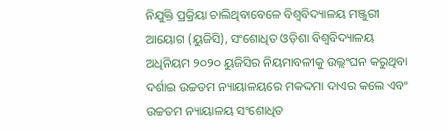ନିଯୁକ୍ତି ପ୍ରକ୍ରିୟା ଚାଲିଥିବାବେଳେ ବିଶ୍ୱବିଦ୍ୟାଳୟ ମଞ୍ଜୁରୀ ଆୟୋଗ (ୟୁଜିସି), ସଂଶୋଧିତ ଓଡ଼ିଶା ବିଶ୍ୱବିଦ୍ୟାଳୟ ଅଧିନିୟମ ୨୦୨୦ ୟୁଜିସିର ନିୟମାବଳୀକୁ ଉଲ୍ଲଂଘନ କରୁଥିବା ଦର୍ଶାଇ ଉଚ୍ଚତମ ନ୍ୟାୟାଳୟରେ ମକଦ୍ଦମା ଦାଏର କଲେ ଏବଂ ଉଚ୍ଚତମ ନ୍ୟାୟାଳୟ ସଂଶୋଧିତ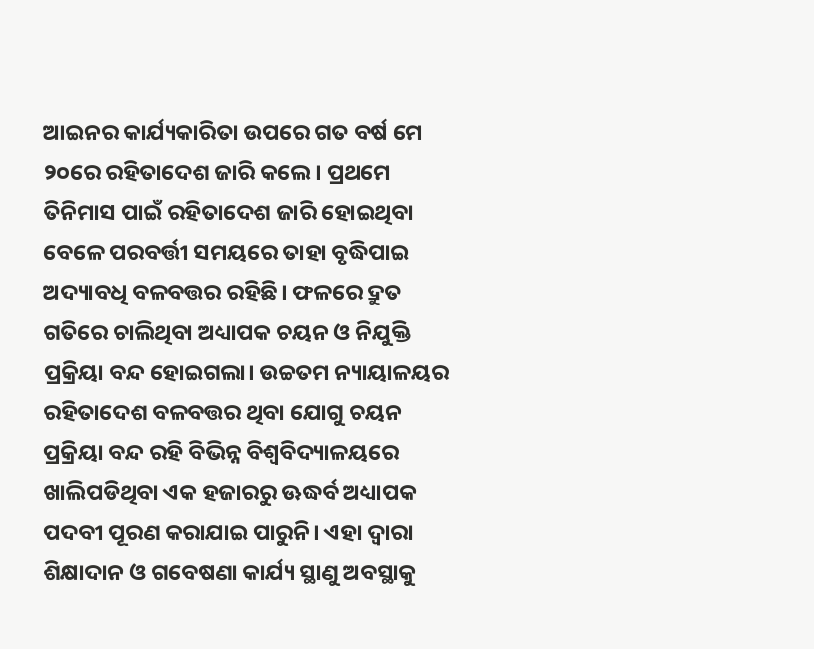ଆଇନର କାର୍ଯ୍ୟକାରିତା ଉପରେ ଗତ ବର୍ଷ ମେ ୨୦ରେ ରହିତାଦେଶ ଜାରି କଲେ। ପ୍ରଥମେ ତିନିମାସ ପାଇଁ ରହିତାଦେଶ ଜାରି ହୋଇଥିବା ବେଳେ ପରବର୍ତ୍ତୀ ସମୟରେ ତାହା ବୃଦ୍ଧିପାଇ ଅଦ୍ୟାବଧି ବଳବତ୍ତର ରହିଛି। ଫଳରେ ଦ୍ରୁତ ଗତିରେ ଚାଲିଥିବା ଅଧ୍ୟାପକ ଚୟନ ଓ ନିଯୁକ୍ତି ପ୍ରକ୍ରିୟା ବନ୍ଦ ହୋଇଗଲା। ଉଚ୍ଚତମ ନ୍ୟାୟାଳୟର ରହିତାଦେଶ ବଳବତ୍ତର ଥିବା ଯୋଗୁ ଚୟନ ପ୍ରକ୍ରିୟା ବନ୍ଦ ରହି ବିଭିନ୍ନ ବିଶ୍ୱବିଦ୍ୟାଳୟରେ ଖାଲିପଡିଥିବା ଏକ ହଜାରରୁ ଊଦ୍ଧର୍ବ ଅଧ୍ୟାପକ ପଦବୀ ପୂରଣ କରାଯାଇ ପାରୁନି। ଏହା ଦ୍ୱାରା ଶିକ୍ଷାଦାନ ଓ ଗବେଷଣା କାର୍ଯ୍ୟ ସ୍ଥାଣୁ ଅବସ୍ଥାକୁ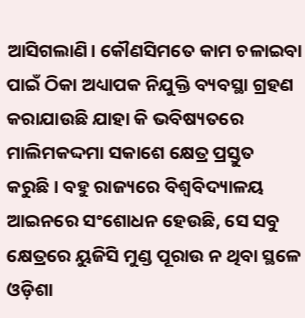ଆସିଗଲାଣି। କୌଣସିମତେ କାମ ଚଳାଇବା ପାଇଁ ଠିକା ଅଧ୍ୟାପକ ନିଯୁକ୍ତି ବ୍ୟବସ୍ଥା ଗ୍ରହଣ କରାଯାଉଛି ଯାହା କି ଭବିଷ୍ୟତରେ ମାଲିମକଦ୍ଦମା ସକାଶେ କ୍ଷେତ୍ର ପ୍ରସ୍ତୁତ କରୁଛି। ବହୁ ରାଜ୍ୟରେ ବିଶ୍ୱବିଦ୍ୟାଳୟ ଆଇନରେ ସଂଶୋଧନ ହେଉଛି, ସେ ସବୁ କ୍ଷେତ୍ରରେ ୟୁଜିସି ମୁଣ୍ଡ ପୂରାଉ ନ ଥିବା ସ୍ଥଳେ ଓଡ଼ିଶା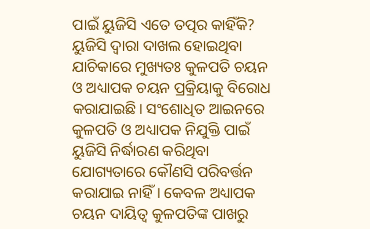ପାଇଁ ୟୁଜିସି ଏତେ ତତ୍ପର କାହିଁକି? ୟୁଜିସି ଦ୍ୱାରା ଦାଖଲ ହୋଇଥିବା ଯାଚିକାରେ ମୁଖ୍ୟତଃ କୁଳପତି ଚୟନ ଓ ଅଧ୍ୟାପକ ଚୟନ ପ୍ରକ୍ରିୟାକୁ ବିରୋଧ କରାଯାଇଛି। ସଂଶୋଧିତ ଆଇନରେ କୁଳପତି ଓ ଅଧ୍ୟାପକ ନିଯୁକ୍ତି ପାଇଁ ୟୁଜିସି ନିର୍ଦ୍ଧାରଣ କରିଥିବା ଯୋଗ୍ୟତାରେ କୌଣସି ପରିବର୍ତ୍ତନ କରାଯାଇ ନାହିଁ। କେବଳ ଅଧ୍ୟାପକ ଚୟନ ଦାୟିତ୍ୱ କୁଳପତିଙ୍କ ପାଖରୁ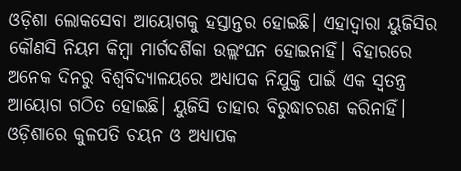ଓଡ଼ିଶା ଲୋକସେବା ଆୟୋଗକୁ ହସ୍ତାନ୍ତର ହୋଇଛି। ଏହାଦ୍ୱାରା ୟୁଜିସିର କୌଣସି ନିୟମ କିମ୍ବା ମାର୍ଗଦର୍ଶିକା ଉଲ୍ଲଂଘନ ହୋଇନାହିଁ। ବିହାରରେ ଅନେକ ଦିନରୁ ବିଶ୍ୱବିଦ୍ୟାଳୟରେ ଅଧ୍ୟାପକ ନିଯୁକ୍ତି ପାଇଁ ଏକ ସ୍ବତନ୍ତ୍ର ଆୟୋଗ ଗଠିତ ହୋଇଛି। ୟୁଜିସି ତାହାର ବିରୁଦ୍ଧାଚରଣ କରିନାହିଁ। ଓଡ଼ିଶାରେ କୁଳପତି ଚୟନ ଓ ଅଧ୍ୟାପକ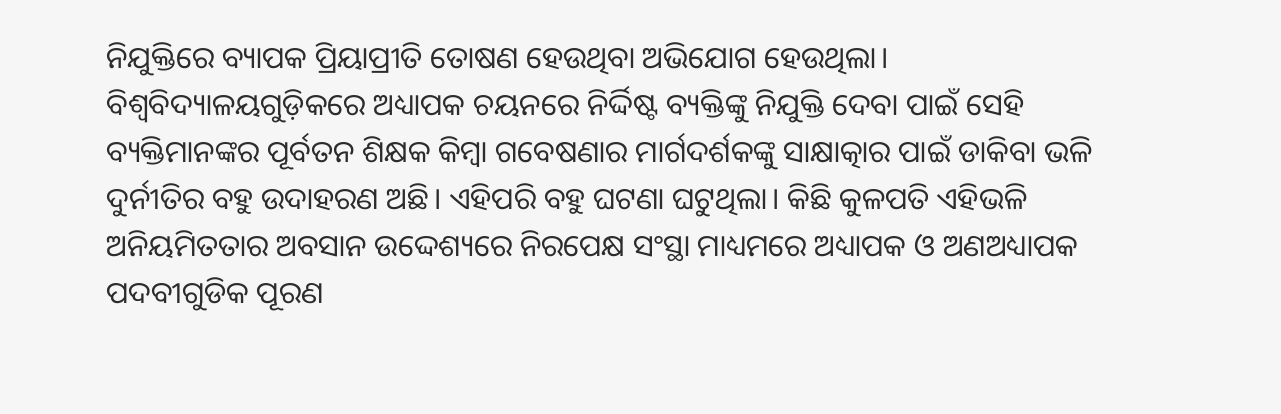ନିଯୁକ୍ତିରେ ବ୍ୟାପକ ପ୍ରିୟାପ୍ରୀତି ତୋଷଣ ହେଉଥିବା ଅଭିଯୋଗ ହେଉଥିଲା। ବିଶ୍ୱବିଦ୍ୟାଳୟଗୁଡ଼ିକରେ ଅଧ୍ୟାପକ ଚୟନରେ ନିର୍ଦ୍ଦିଷ୍ଟ ବ୍ୟକ୍ତିଙ୍କୁ ନିଯୁକ୍ତି ଦେବା ପାଇଁ ସେହି ବ୍ୟକ୍ତିମାନଙ୍କର ପୂର୍ବତନ ଶିକ୍ଷକ କିମ୍ବା ଗବେଷଣାର ମାର୍ଗଦର୍ଶକଙ୍କୁ ସାକ୍ଷାତ୍କାର ପାଇଁ ଡାକିବା ଭଳି ଦୁର୍ନୀତିର ବହୁ ଉଦାହରଣ ଅଛି। ଏହିପରି ବହୁ ଘଟଣା ଘଟୁଥିଲା। କିଛି କୁଳପତି ଏହିଭଳି ଅନିୟମିତତାର ଅବସାନ ଉଦ୍ଦେଶ୍ୟରେ ନିରପେକ୍ଷ ସଂସ୍ଥା ମାଧ୍ୟମରେ ଅଧ୍ୟାପକ ଓ ଅଣଅଧ୍ୟାପକ ପଦବୀଗୁଡିକ ପୂରଣ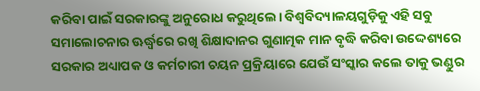କରିବା ପାଇଁ ସରକାରଙ୍କୁ ଅନୁରୋଧ କରୁଥିଲେ। ବିଶ୍ୱବିଦ୍ୟାଳୟଗୁଡ଼ିକୁ ଏହି ସବୁ ସମାଲୋଚନାର ଊର୍ଦ୍ଧ୍ୱରେ ରଖି ଶିକ୍ଷାଦାନର ଗୁଣାତ୍ମକ ମାନ ବୃଦ୍ଧି କରିବା ଉଦ୍ଦେଶ୍ୟରେ ସରକାର ଅଧ୍ୟାପକ ଓ କର୍ମଚାରୀ ଚୟନ ପ୍ରକ୍ରିୟାରେ ଯେଉଁ ସଂସ୍କାର କଲେ ତାକୁ ଭଣ୍ଡୁର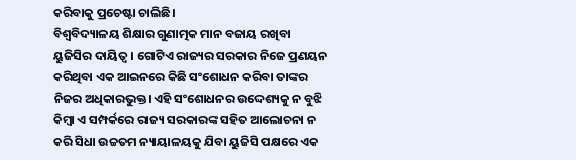କରିବାକୁ ପ୍ରଚେଷ୍ଟା ଚାଲିଛି।
ବିଶ୍ୱବିଦ୍ୟାଳୟ ଶିକ୍ଷାର ଗୁଣାତ୍ମକ ମାନ ବଜାୟ ରଖିବା ୟୁଜିସିର ଦାୟିତ୍ୱ। ଗୋଟିଏ ରାଜ୍ୟର ସରକାର ନିଜେ ପ୍ରଣୟନ କରିଥିବା ଏକ ଆଇନରେ କିଛି ସଂଶୋଧନ କରିବା ତାଙ୍କର ନିଜର ଅଧିକାରଭୁକ୍ତ। ଏହି ସଂଶୋଧନର ଉଦ୍ଦେଶ୍ୟକୁ ନ ବୁଝି କିମ୍ବା ଏ ସମ୍ପର୍କରେ ରାଜ୍ୟ ସରକାରଙ୍କ ସହିତ ଆଲୋଚନା ନ କରି ସିଧା ଉଚ୍ଚତମ ନ୍ୟାୟାଳୟକୁ ଯିବା ୟୁଜିସି ପକ୍ଷରେ ଏକ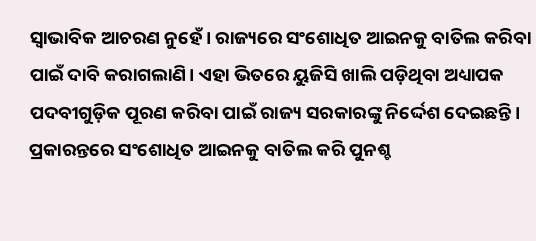ସ୍ବାଭାବିକ ଆଚରଣ ନୁହେଁ। ରାଜ୍ୟରେ ସଂଶୋଧିତ ଆଇନକୁ ବାତିଲ କରିବା ପାଇଁ ଦାବି କରାଗଲାଣି। ଏହା ଭିତରେ ୟୁଜିସି ଖାଲି ପଡ଼ିଥିବା ଅଧ୍ୟାପକ ପଦବୀଗୁଡ଼ିକ ପୂରଣ କରିବା ପାଇଁ ରାଜ୍ୟ ସରକାରଙ୍କୁ ନିର୍ଦ୍ଦେଶ ଦେଇଛନ୍ତି। ପ୍ରକାରନ୍ତରେ ସଂଶୋଧିତ ଆଇନକୁ ବାତିଲ କରି ପୁନଶ୍ଚ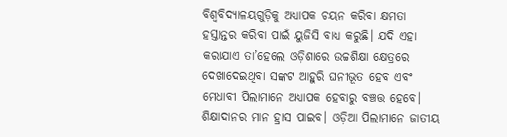ବିଶ୍ୱବିଦ୍ୟାଳୟଗୁଡ଼ିକୁ ଅଧ୍ୟାପକ ଚୟନ କରିବା କ୍ଷମତା ହସ୍ତାନ୍ତର କରିବା ପାଇଁ ୟୁଜିସି ବାଧ୍ୟ କରୁଛି। ଯଦି ଏହା କରାଯାଏ ତା’ହେଲେ ଓଡ଼ିଶାରେ ଉଚ୍ଚଶିକ୍ଷା କ୍ଷେତ୍ରରେ ଦେଖାଦେଇଥିବା ସଙ୍କଟ ଆହୁରି ଘନୀଭୂତ ହେବ ଏବଂ ମେଧାବୀ ପିଲାମାନେ ଅଧ୍ୟାପକ ହେବାରୁ ବଞ୍ଚତ୍ତ ହେବେ। ଶିକ୍ଷାଦାନର ମାନ ହ୍ରାସ ପାଇବ। ଓଡ଼ିଆ ପିଲାମାନେ ଜାତୀୟ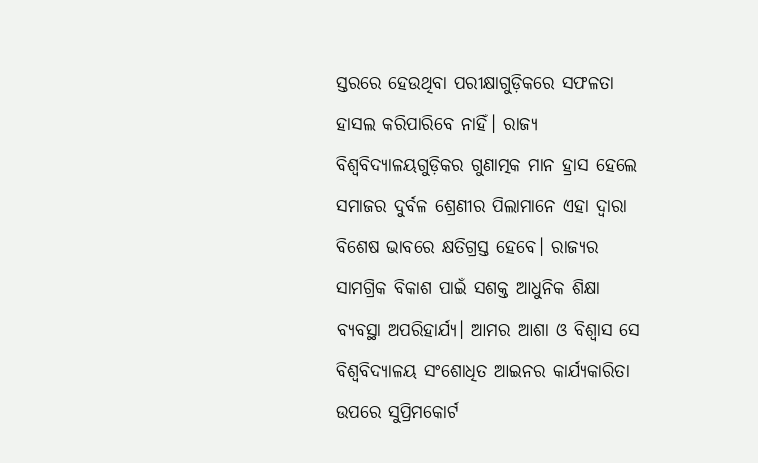ସ୍ତରରେ ହେଉଥିବା ପରୀକ୍ଷାଗୁଡ଼ିକରେ ସଫଳତା ହାସଲ କରିପାରିବେ ନାହିଁ। ରାଜ୍ୟ ବିଶ୍ୱବିଦ୍ୟାଳୟଗୁଡ଼ିକର ଗୁଣାତ୍ମକ ମାନ ହ୍ରାସ ହେଲେ ସମାଜର ଦୁର୍ବଳ ଶ୍ରେଣୀର ପିଲାମାନେ ଏହା ଦ୍ୱାରା ବିଶେଷ ଭାବରେ କ୍ଷତିଗ୍ରସ୍ତ ହେବେ। ରାଜ୍ୟର ସାମଗ୍ରିକ ବିକାଶ ପାଇଁ ସଶକ୍ତ ଆଧୁନିକ ଶିକ୍ଷା ବ୍ୟବସ୍ଥା ଅପରିହାର୍ଯ୍ୟ। ଆମର ଆଶା ଓ ବିଶ୍ୱାସ ସେ ବିଶ୍ୱବିଦ୍ୟାଳୟ ସଂଶୋଧିତ ଆଇନର କାର୍ଯ୍ୟକାରିତା ଉପରେ ସୁପ୍ରିମକୋର୍ଟ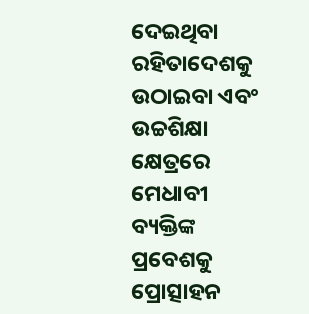ଦେଇଥିବା ରହିତାଦେଶକୁ ଉଠାଇବା ଏବଂ ଉଚ୍ଚଶିକ୍ଷା କ୍ଷେତ୍ରରେ ମେଧାବୀ ବ୍ୟକ୍ତିଙ୍କ ପ୍ରବେଶକୁ ପ୍ରୋତ୍ସାହନ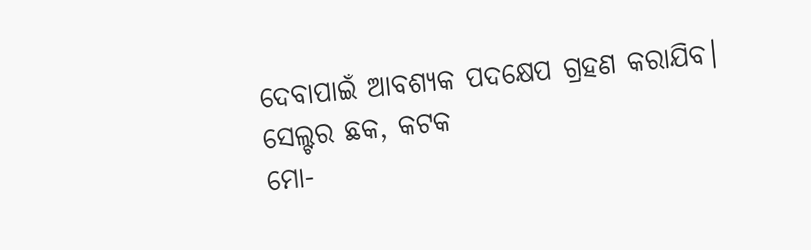ଦେବାପାଇଁ ଆବଶ୍ୟକ ପଦକ୍ଷେପ ଗ୍ରହଣ କରାଯିବ।
ସେଲ୍ଟର ଛକ, କଟକ
ମୋ-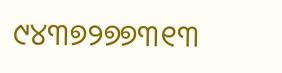୯୪୩୭୨୭୭୩୧୩